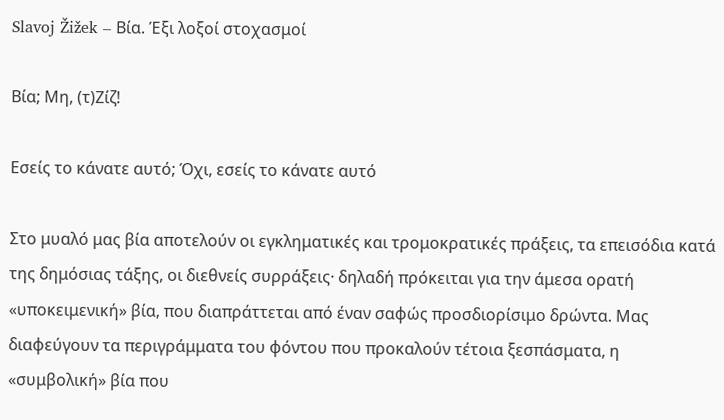Slavoj Žižek – Βία. Έξι λοξοί στοχασμοί

Βία; Μη, (τ)Ζίζ!

Εσείς το κάνατε αυτό; Όχι, εσείς το κάνατε αυτό

Στο μυαλό μας βία αποτελούν οι εγκληματικές και τρομοκρατικές πράξεις, τα επεισόδια κατά της δημόσιας τάξης, οι διεθνείς συρράξεις· δηλαδή πρόκειται για την άμεσα ορατή «υποκειμενική» βία, που διαπράττεται από έναν σαφώς προσδιορίσιμο δρώντα. Μας διαφεύγουν τα περιγράμματα του φόντου που προκαλούν τέτοια ξεσπάσματα, η «συμβολική» βία που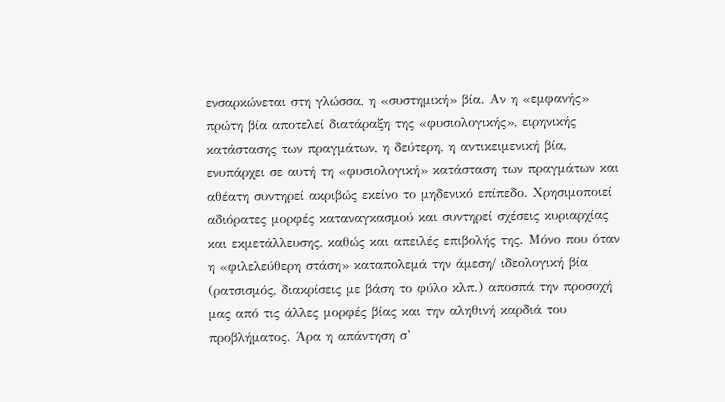ενσαρκώνεται στη γλώσσα, η «συστημική» βία. Αν η «εμφανής» πρώτη βία αποτελεί διατάραξη της «φυσιολογικής», ειρηνικής κατάστασης των πραγμάτων, η δεύτερη, η αντικειμενική βία, ενυπάρχει σε αυτή τη «φυσιολογική» κατάσταση των πραγμάτων και αθέατη συντηρεί ακριβώς εκείνο το μηδενικό επίπεδο. Χρησιμοποιεί αδιόρατες μορφές καταναγκασμού και συντηρεί σχέσεις κυριαρχίας και εκμετάλλευσης, καθώς και απειλές επιβολής της. Μόνο που όταν η «φιλελεύθερη στάση» καταπολεμά την άμεση/ ιδεολογική βία (ρατσισμός, διακρίσεις με βάση το φύλο κλπ.) αποσπά την προσοχή μας από τις άλλες μορφές βίας και την αληθινή καρδιά του προβλήματος. Άρα η απάντηση σ’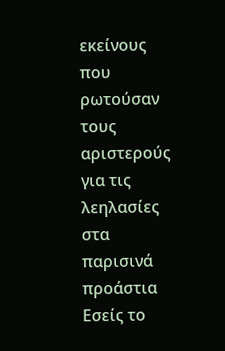εκείνους που ρωτούσαν τους αριστερούς για τις λεηλασίες στα παρισινά προάστια Εσείς το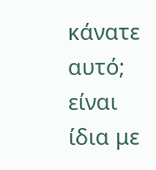κάνατε αυτό; είναι ίδια με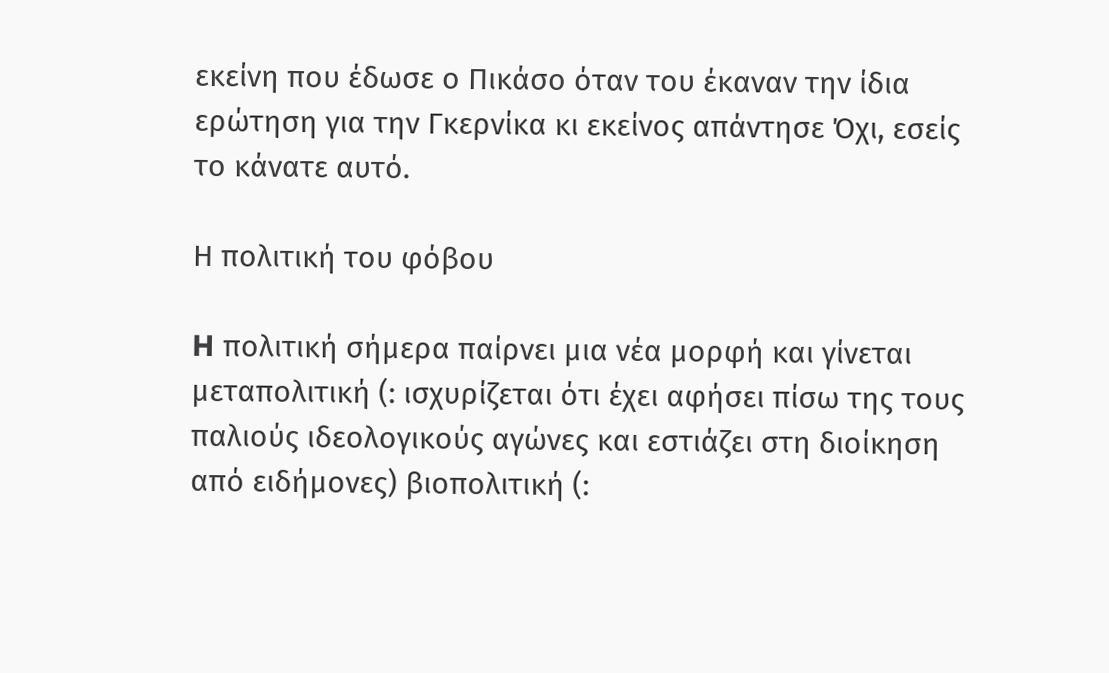εκείνη που έδωσε ο Πικάσο όταν του έκαναν την ίδια ερώτηση για την Γκερνίκα κι εκείνος απάντησε Όχι, εσείς το κάνατε αυτό.

Η πολιτική του φόβου

H πολιτική σήμερα παίρνει μια νέα μορφή και γίνεται μεταπολιτική (: ισχυρίζεται ότι έχει αφήσει πίσω της τους παλιούς ιδεολογικούς αγώνες και εστιάζει στη διοίκηση από ειδήμονες) βιοπολιτική (: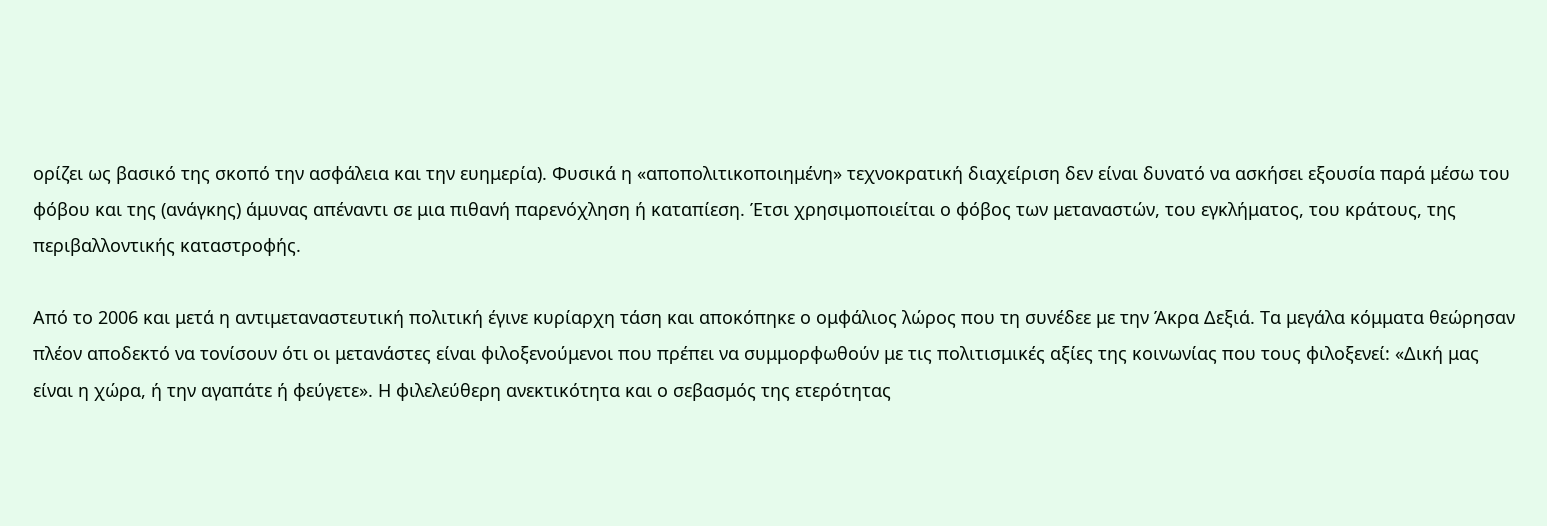ορίζει ως βασικό της σκοπό την ασφάλεια και την ευημερία). Φυσικά η «αποπολιτικοποιημένη» τεχνοκρατική διαχείριση δεν είναι δυνατό να ασκήσει εξουσία παρά μέσω του φόβου και της (ανάγκης) άμυνας απέναντι σε μια πιθανή παρενόχληση ή καταπίεση. Έτσι χρησιμοποιείται ο φόβος των μεταναστών, του εγκλήματος, του κράτους, της περιβαλλοντικής καταστροφής.

Από το 2006 και μετά η αντιμεταναστευτική πολιτική έγινε κυρίαρχη τάση και αποκόπηκε ο ομφάλιος λώρος που τη συνέδεε με την Άκρα Δεξιά. Τα μεγάλα κόμματα θεώρησαν πλέον αποδεκτό να τονίσουν ότι οι μετανάστες είναι φιλοξενούμενοι που πρέπει να συμμορφωθούν με τις πολιτισμικές αξίες της κοινωνίας που τους φιλοξενεί: «Δική μας είναι η χώρα, ή την αγαπάτε ή φεύγετε». Η φιλελεύθερη ανεκτικότητα και ο σεβασμός της ετερότητας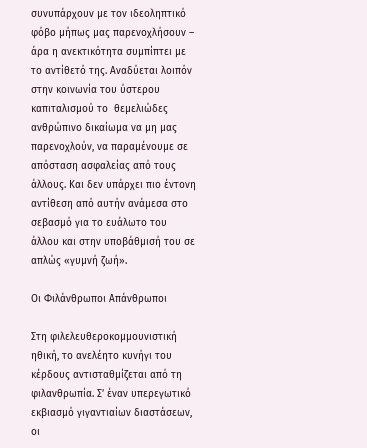συνυπάρχουν με τον ιδεοληπτικό φόβο μήπως μας παρενοχλήσουν – άρα η ανεκτικότητα συμπίπτει με το αντίθετό της. Αναδύεται λοιπόν στην κοινωνία του ύστερου καπιταλισμού το  θεμελιώδες ανθρώπινο δικαίωμα να μη μας παρενοχλούν, να παραμένουμε σε απόσταση ασφαλείας από τους άλλους. Και δεν υπάρχει πιο έντονη αντίθεση από αυτήν ανάμεσα στο σεβασμό για το ευάλωτο του άλλου και στην υποβάθμισή του σε απλώς «γυμνή ζωή».

Οι Φιλάνθρωποι Απάνθρωποι

Στη φιλελευθεροκομμουνιστική ηθική, το ανελέητο κυνήγι του κέρδους αντισταθμίζεται από τη φιλανθρωπία. Σ’ έναν υπερεγωτικό εκβιασμό γιγαντιαίων διαστάσεων, οι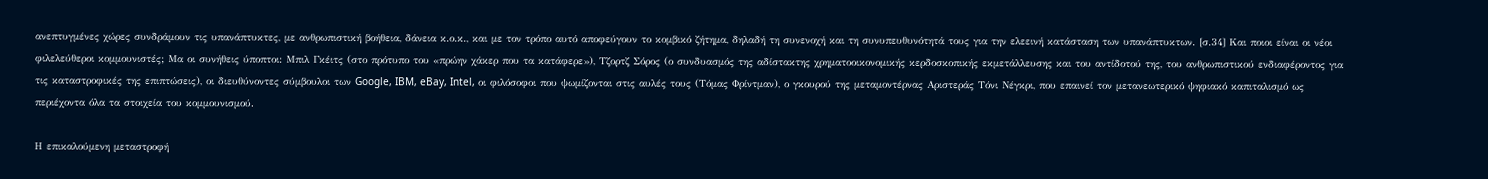ανεπτυγμένες χώρες συνδράμουν τις υπανάπτυκτες, με ανθρωπιστική βοήθεια, δάνεια κ.ο.κ., και με τον τρόπο αυτό αποφεύγουν το κομβικό ζήτημα, δηλαδή τη συνενοχή και τη συνυπευθυνότητά τους για την ελεεινή κατάσταση των υπανάπτυκτων. [σ.34] Και ποιοι είναι οι νέοι φιλελεύθεροι κομμουνιστές; Μα οι συνήθεις ύποπτοι: Μπιλ Γκέιτς (στο πρότυπο του «πρώην χάκερ που τα κατάφερε»), Τζορτζ Σόρος (ο συνδυασμός της αδίστακτης χρηματοοικονομικής κερδοσκοπικής εκμετάλλευσης και του αντίδοτού της, του ανθρωπιστικού ενδιαφέροντος για τις καταστροφικές της επιπτώσεις), οι διευθύνοντες σύμβουλοι των Google, IBM, eBay, Intel, οι φιλόσοφοι που ψωμίζονται στις αυλές τους (Τόμας Φρίντμαν), ο γκουρού της μεταμοντέρνας Αριστεράς Τόνι Νέγκρι, που επαινεί τον μετανεωτερικό ψηφιακό καπιταλισμό ως περιέχοντα όλα τα στοιχεία του κομμουνισμού.

Η επικαλούμενη μεταστροφή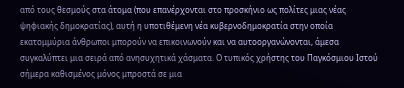από τους θεσμούς στα άτομα (που επανέρχονται στο προσκήνιο ως πολίτες μιας νέας ψηφιακής δημοκρατίας), αυτή η υποτιθέμενη νέα κυβερνοδημοκρατία στην οποία εκατομμύρια άνθρωποι μπορούν να επικοινωνούν και να αυτοοργανώνονται, άμεσα συγκαλύπτει μια σειρά από ανησυχητικά χάσματα. Ο τυπικός χρήστης του Παγκόσμιου Ιστού σήμερα καθισμένος μόνος μπροστά σε μια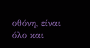οθόνη, είναι όλο και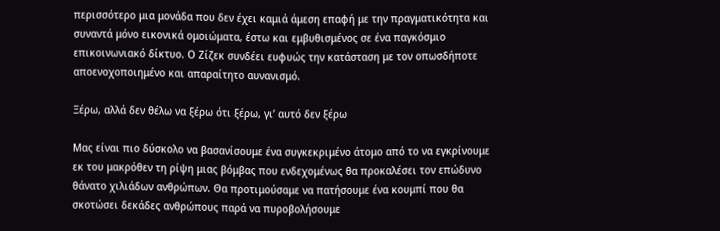περισσότερο μια μονάδα που δεν έχει καμιά άμεση επαφή με την πραγματικότητα και συναντά μόνο εικονικά ομοιώματα, έστω και εμβυθισμένος σε ένα παγκόσμιο επικοινωνιακό δίκτυο. Ο Ζίζεκ συνδέει ευφυώς την κατάσταση με τον οπωσδήποτε αποενοχοποιημένο και απαραίτητο αυνανισμό.

Ξέρω, αλλά δεν θέλω να ξέρω ότι ξέρω, γι’ αυτό δεν ξέρω

Μας είναι πιο δύσκολο να βασανίσουμε ένα συγκεκριμένο άτομο από το να εγκρίνουμε εκ του μακρόθεν τη ρίψη μιας βόμβας που ενδεχομένως θα προκαλέσει τον επώδυνο θάνατο χιλιάδων ανθρώπων. Θα προτιμούσαμε να πατήσουμε ένα κουμπί που θα σκοτώσει δεκάδες ανθρώπους παρά να πυροβολήσουμε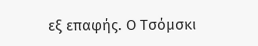εξ επαφής. Ο Τσόμσκι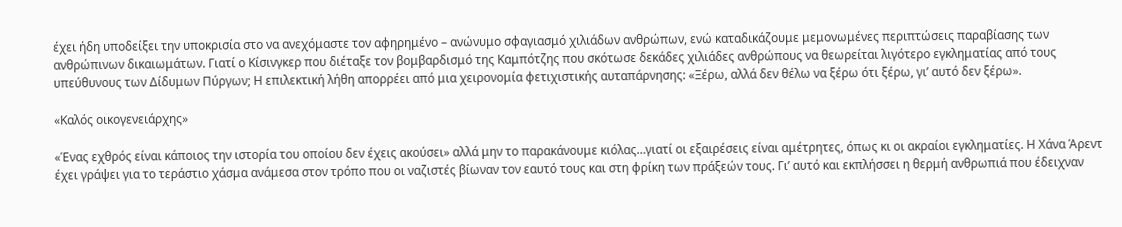έχει ήδη υποδείξει την υποκρισία στο να ανεχόμαστε τον αφηρημένο – ανώνυμο σφαγιασμό χιλιάδων ανθρώπων, ενώ καταδικάζουμε μεμονωμένες περιπτώσεις παραβίασης των ανθρώπινων δικαιωμάτων. Γιατί ο Κίσινγκερ που διέταξε τον βομβαρδισμό της Καμπότζης που σκότωσε δεκάδες χιλιάδες ανθρώπους να θεωρείται λιγότερο εγκληματίας από τους υπεύθυνους των Δίδυμων Πύργων; Η επιλεκτική λήθη απορρέει από μια χειρονομία φετιχιστικής αυταπάρνησης: «Ξέρω, αλλά δεν θέλω να ξέρω ότι ξέρω, γι’ αυτό δεν ξέρω».

«Καλός οικογενειάρχης»

«Ένας εχθρός είναι κάποιος την ιστορία του οποίου δεν έχεις ακούσει» αλλά μην το παρακάνουμε κιόλας…γιατί οι εξαιρέσεις είναι αμέτρητες, όπως κι οι ακραίοι εγκληματίες. Η Χάνα Άρεντ έχει γράψει για το τεράστιο χάσμα ανάμεσα στον τρόπο που οι ναζιστές βίωναν τον εαυτό τους και στη φρίκη των πράξεών τους. Γι’ αυτό και εκπλήσσει η θερμή ανθρωπιά που έδειχναν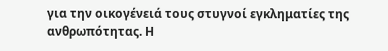για την οικογένειά τους στυγνοί εγκληματίες της ανθρωπότητας. Η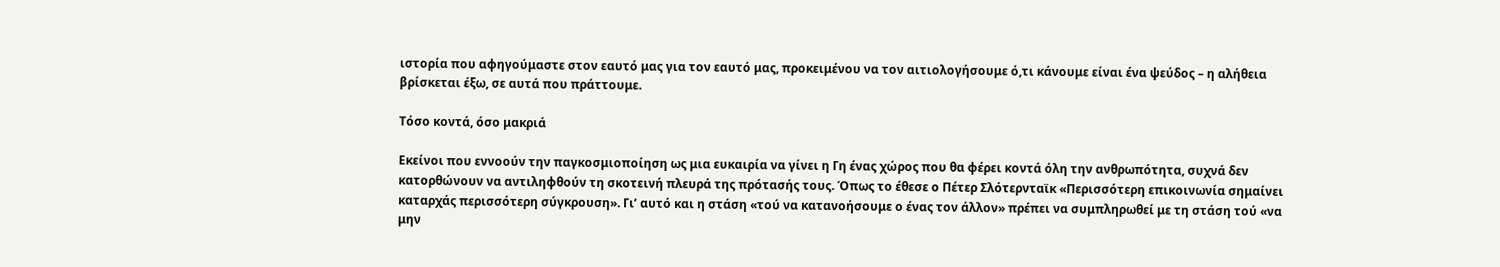ιστορία που αφηγούμαστε στον εαυτό μας για τον εαυτό μας, προκειμένου να τον αιτιολογήσουμε ό,τι κάνουμε είναι ένα ψεύδος – η αλήθεια βρίσκεται έξω, σε αυτά που πράττουμε.

Τόσο κοντά, όσο μακριά

Εκείνοι που εννοούν την παγκοσμιοποίηση ως μια ευκαιρία να γίνει η Γη ένας χώρος που θα φέρει κοντά όλη την ανθρωπότητα, συχνά δεν κατορθώνουν να αντιληφθούν τη σκοτεινή πλευρά της πρότασής τους. Όπως το έθεσε ο Πέτερ Σλότερνταϊκ «Περισσότερη επικοινωνία σημαίνει καταρχάς περισσότερη σύγκρουση». Γι’ αυτό και η στάση «τού να κατανοήσουμε ο ένας τον άλλον» πρέπει να συμπληρωθεί με τη στάση τού «να μην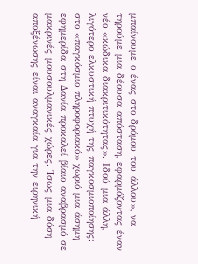μπαίνουμε ο ένας στο δρόμου του άλλου», να τηρούμε μια δέουσα απόσταση, εφαρμόζοντας έναν νέο «κώδικα διακριτικότητας». Ιδού μια άλλη, λιγότερο ελκυστική πτυχή της παγκοσμιοποίησης: στο «παγκόσμιο πληροφοριακό» χωριό μια άσημη εφημερίδα στη Δανία προκαλεί βίαιο αναβρασμό σε μακρινές μουσουλμανικές χώρες. Ίσως μια δόση αποξένωσης είναι αναγκαία για την ειρηνική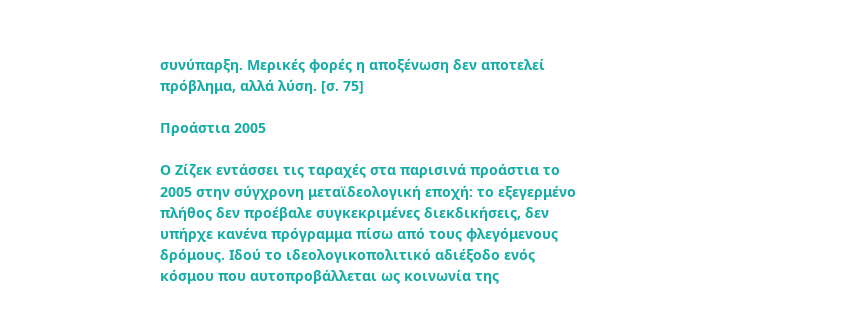συνύπαρξη. Μερικές φορές η αποξένωση δεν αποτελεί πρόβλημα, αλλά λύση. [σ. 75]

Προάστια 2005

Ο Ζίζεκ εντάσσει τις ταραχές στα παρισινά προάστια το 2005 στην σύγχρονη μεταϊδεολογική εποχή: το εξεγερμένο πλήθος δεν προέβαλε συγκεκριμένες διεκδικήσεις, δεν υπήρχε κανένα πρόγραμμα πίσω από τους φλεγόμενους δρόμους. Ιδού το ιδεολογικοπολιτικό αδιέξοδο ενός κόσμου που αυτοπροβάλλεται ως κοινωνία της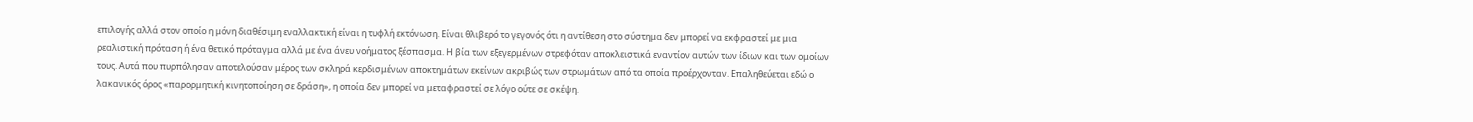επιλογής αλλά στον οποίο η μόνη διαθέσιμη εναλλακτική είναι η τυφλή εκτόνωση. Είναι θλιβερό το γεγονός ότι η αντίθεση στο σύστημα δεν μπορεί να εκφραστεί με μια ρεαλιστική πρόταση ή ένα θετικό πρόταγμα αλλά με ένα άνευ νοήματος ξέσπασμα. Η βία των εξεγερμένων στρεφόταν αποκλειστικά εναντίον αυτών των ίδιων και των ομοίων τους. Αυτά που πυρπόλησαν αποτελούσαν μέρος των σκληρά κερδισμένων αποκτημάτων εκείνων ακριβώς των στρωμάτων από τα οποία προέρχονταν. Επαληθεύεται εδώ ο λακανικός όρος «παρορμητική κινητοποίηση σε δράση», η οποία δεν μπορεί να μεταφραστεί σε λόγο ούτε σε σκέψη.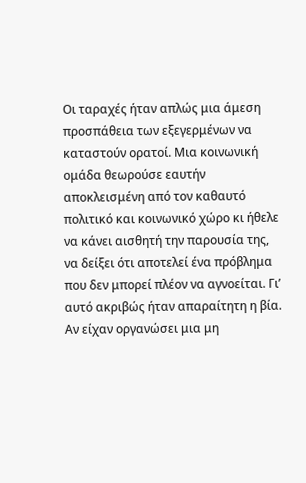Οι ταραχές ήταν απλώς μια άμεση προσπάθεια των εξεγερμένων να καταστούν ορατοί. Μια κοινωνική ομάδα θεωρούσε εαυτήν αποκλεισμένη από τον καθαυτό πολιτικό και κοινωνικό χώρο κι ήθελε να κάνει αισθητή την παρουσία της, να δείξει ότι αποτελεί ένα πρόβλημα που δεν μπορεί πλέον να αγνοείται. Γι’ αυτό ακριβώς ήταν απαραίτητη η βία. Αν είχαν οργανώσει μια μη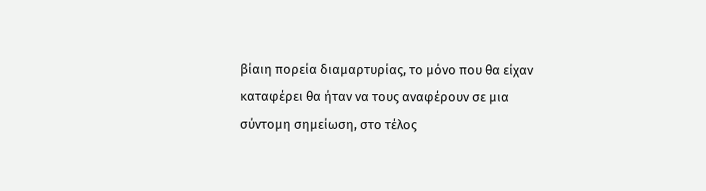βίαιη πορεία διαμαρτυρίας, το μόνο που θα είχαν καταφέρει θα ήταν να τους αναφέρουν σε μια σύντομη σημείωση, στο τέλος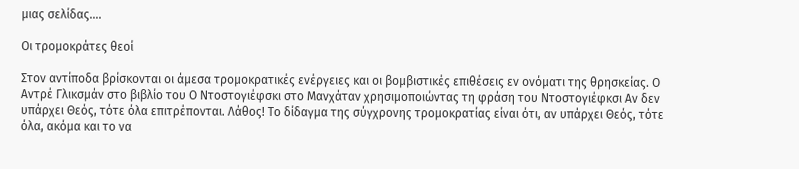μιας σελίδας….

Οι τρομοκράτες θεοί

Στον αντίποδα βρίσκονται οι άμεσα τρομοκρατικές ενέργειες και οι βομβιστικές επιθέσεις εν ονόματι της θρησκείας. Ο Αντρέ Γλικσμάν στο βιβλίο του Ο Ντοστογιέφσκι στο Μανχάταν χρησιμοποιώντας τη φράση του Ντοστογιέφκσι Αν δεν υπάρχει Θεός, τότε όλα επιτρέπονται. Λάθος! Το δίδαγμα της σύγχρονης τρομοκρατίας είναι ότι, αν υπάρχει Θεός, τότε όλα, ακόμα και το να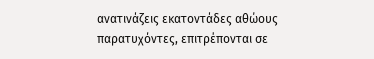ανατινάζεις εκατοντάδες αθώους παρατυχόντες, επιτρέπονται σε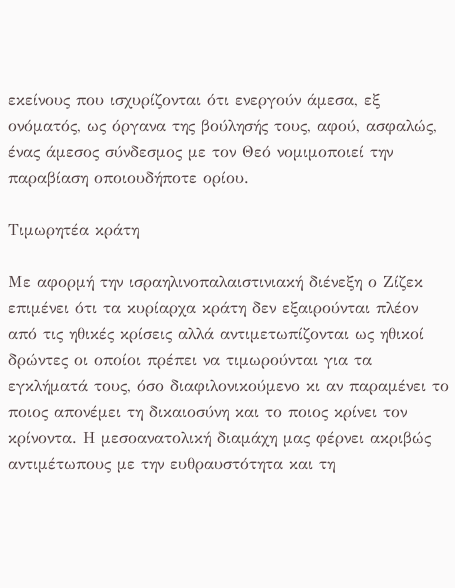εκείνους που ισχυρίζονται ότι ενεργούν άμεσα, εξ ονόματός, ως όργανα της βούλησής τους, αφού, ασφαλώς, ένας άμεσος σύνδεσμος με τον Θεό νομιμοποιεί την παραβίαση οποιουδήποτε ορίου.

Τιμωρητέα κράτη

Με αφορμή την ισραηλινοπαλαιστινιακή διένεξη ο Ζίζεκ επιμένει ότι τα κυρίαρχα κράτη δεν εξαιρούνται πλέον από τις ηθικές κρίσεις αλλά αντιμετωπίζονται ως ηθικοί δρώντες οι οποίοι πρέπει να τιμωρούνται για τα εγκλήματά τους, όσο διαφιλονικούμενο κι αν παραμένει το ποιος απονέμει τη δικαιοσύνη και το ποιος κρίνει τον κρίνοντα. Η μεσοανατολική διαμάχη μας φέρνει ακριβώς αντιμέτωπους με την ευθραυστότητα και τη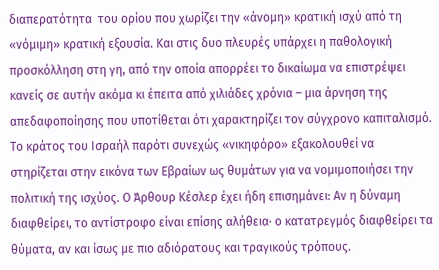διαπερατότητα  του ορίου που χωρίζει την «άνομη» κρατική ισχύ από τη «νόμιμη» κρατική εξουσία. Και στις δυο πλευρές υπάρχει η παθολογική προσκόλληση στη γη, από την οποία απορρέει το δικαίωμα να επιστρέψει κανείς σε αυτήν ακόμα κι έπειτα από χιλιάδες χρόνια – μια άρνηση της απεδαφοποίησης που υποτίθεται ότι χαρακτηρίζει τον σύγχρονο καπιταλισμό. Το κράτος του Ισραήλ παρότι συνεχώς «νικηφόρο» εξακολουθεί να στηρίζεται στην εικόνα των Εβραίων ως θυμάτων για να νομιμοποιήσει την πολιτική της ισχύος. Ο Άρθουρ Κέσλερ έχει ήδη επισημάνει: Αν η δύναμη διαφθείρει, το αντίστροφο είναι επίσης αλήθεια· ο κατατρεγμός διαφθείρει τα θύματα, αν και ίσως με πιο αδιόρατους και τραγικούς τρόπους.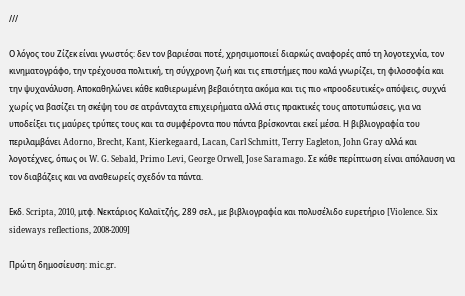///

Ο λόγος του Ζίζεκ είναι γνωστός: δεν τον βαριέσαι ποτέ, χρησιμοποιεί διαρκώς αναφορές από τη λογοτεχνία, τον κινηματογράφο, την τρέχουσα πολιτική, τη σύγχρονη ζωή και τις επιστήμες που καλά γνωρίζει, τη φιλοσοφία και την ψυχανάλυση. Αποκαθηλώνει κάθε καθιερωμένη βεβαιότητα ακόμα και τις πιο «προοδευτικές» απόψεις, συχνά χωρίς να βασίζει τη σκέψη του σε ατράνταχτα επιχειρήματα αλλά στις πρακτικές τους αποτυπώσεις, για να υποδείξει τις μαύρες τρύπες τους και τα συμφέροντα που πάντα βρίσκονται εκεί μέσα. Η βιβλιογραφία του περιλαμβάνει Adorno, Brecht, Kant, Kierkegaard, Lacan, Carl Schmitt, Terry Eagleton, John Gray αλλά και λογοτέχνες, όπως οι W. G. Sebald, Primo Levi, George Orwell, Jose Saramago. Σε κάθε περίπτωση είναι απόλαυση να τον διαβάζεις και να αναθεωρείς σχεδόν τα πάντα.

Εκδ. Scripta, 2010, μτφ. Νεκτάριος Καλαϊτζής, 289 σελ., με βιβλιογραφία και πολυσέλιδο ευρετήριο [Violence. Six sideways reflections, 2008-2009]

Πρώτη δημοσίευση: mic.gr.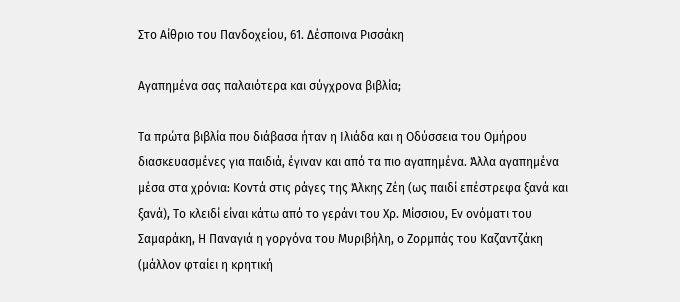Στο Αίθριο του Πανδοχείου, 61. Δέσποινα Ρισσάκη

Αγαπημένα σας παλαιότερα και σύγχρονα βιβλία;

Τα πρώτα βιβλία που διάβασα ήταν η Ιλιάδα και η Οδύσσεια του Ομήρου διασκευασμένες για παιδιά, έγιναν και από τα πιο αγαπημένα. Άλλα αγαπημένα μέσα στα χρόνια: Κοντά στις ράγες της Άλκης Ζέη (ως παιδί επέστρεφα ξανά και ξανά), Το κλειδί είναι κάτω από το γεράνι του Χρ. Μίσσιου, Εν ονόματι του Σαμαράκη, Η Παναγιά η γοργόνα του Μυριβήλη, ο Ζορμπάς του Καζαντζάκη (μάλλον φταίει η κρητική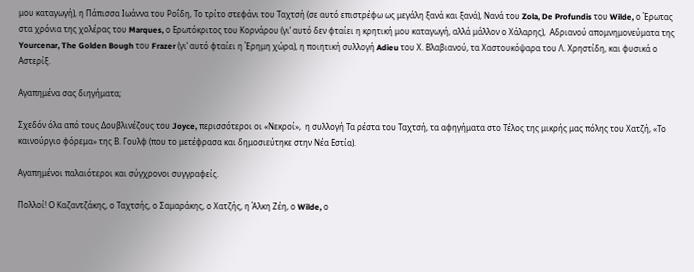μου καταγωγή), η Πάπισσα Ιωάννα του Ροΐδη, Το τρίτο στεφάνι του Ταχτσή (σε αυτό επιστρέφω ως μεγάλη ξανά και ξανά), Νανά του Zola, De Profundis του Wilde, ο Έρωτας στα χρόνια της χολέρας του Marques, ο Ερωτόκριτος του Κορνάρου (γι’ αυτό δεν φταίει η κρητική μου καταγωγή, αλλά μάλλον ο Χάλαρης),  Αδριανού απομνημονεύματα της Yourcenar, The Golden Bough του Frazer (γι’ αυτό φταίει η Έρημη χώρα), η ποιητική συλλογή Adieu του Χ. Βλαβιανού, τα Χαστουκόψαρα του Λ. Χρηστίδη, και φυσικά ο Αστερίξ.

Αγαπημένα σας διηγήματα;

Σχεδόν όλα από τους Δουβλινέζους του Joyce, περισσότεροι οι «Νεκροί»,  η συλλογή Τα ρέστα του Ταχτσή, τα αφηγήματα στο Τέλος της μικρής μας πόλης του Χατζή, «Το καινούργιο φόρεμα» της Β. Γουλφ (που το μετέφρασα και δημοσιεύτηκε στην Νέα Εστία).

Αγαπημένοι παλαιότεροι και σύγχρονοι συγγραφείς.

Πολλοί! Ο Καζαντζάκης, ο Ταχτσής, ο Σαμαράκης, ο Χατζής, η Άλκη Ζέη, ο Wilde, ο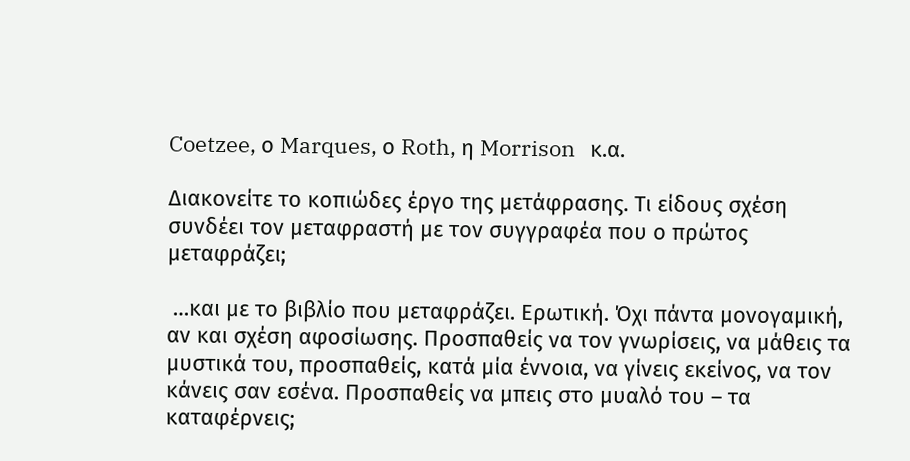Coetzee, ο Marques, ο Roth, η Morrison   κ.α.

Διακονείτε το κοπιώδες έργο της μετάφρασης. Τι είδους σχέση συνδέει τον μεταφραστή με τον συγγραφέα που ο πρώτος μεταφράζει;

 …και με το βιβλίο που μεταφράζει. Ερωτική. Όχι πάντα μονογαμική, αν και σχέση αφοσίωσης. Προσπαθείς να τον γνωρίσεις, να μάθεις τα μυστικά του, προσπαθείς, κατά μία έννοια, να γίνεις εκείνος, να τον κάνεις σαν εσένα. Προσπαθείς να μπεις στο μυαλό του – τα καταφέρνεις;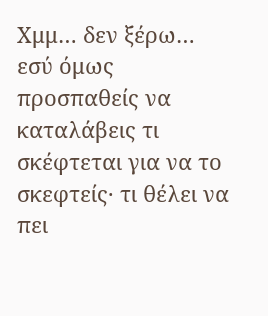Χμμ… δεν ξέρω… εσύ όμως προσπαθείς να καταλάβεις τι σκέφτεται για να το σκεφτείς· τι θέλει να πει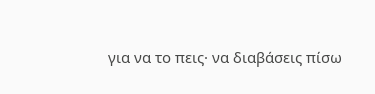για να το πεις· να διαβάσεις πίσω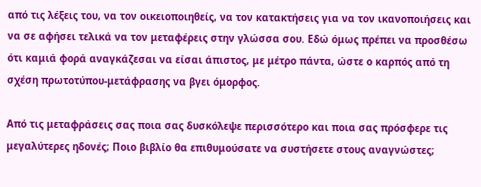από τις λέξεις του, να τον οικειοποιηθείς, να τον κατακτήσεις για να τον ικανοποιήσεις και να σε αφήσει τελικά να τον μεταφέρεις στην γλώσσα σου. Εδώ όμως πρέπει να προσθέσω ότι καμιά φορά αναγκάζεσαι να είσαι άπιστος, με μέτρο πάντα, ώστε ο καρπός από τη σχέση πρωτοτύπου-μετάφρασης να βγει όμορφος.

Από τις μεταφράσεις σας ποια σας δυσκόλεψε περισσότερο και ποια σας πρόσφερε τις μεγαλύτερες ηδονές; Ποιο βιβλίο θα επιθυμούσατε να συστήσετε στους αναγνώστες;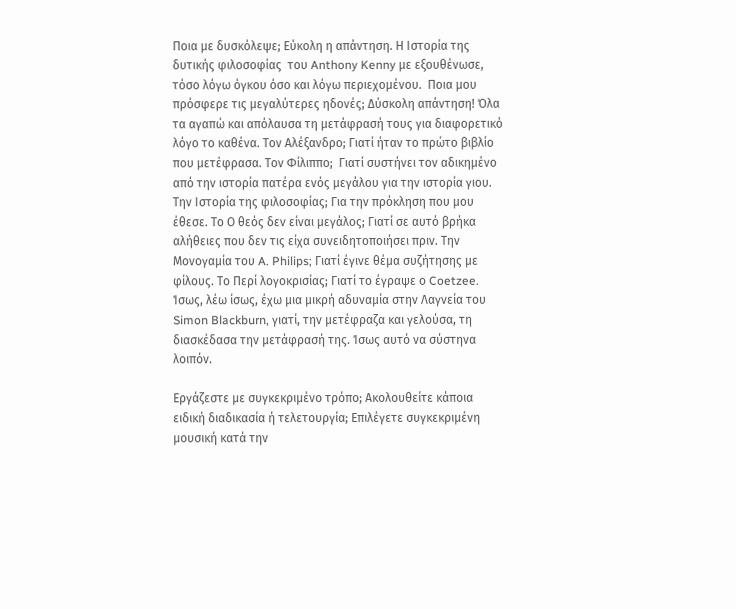Ποια με δυσκόλεψε; Εύκολη η απάντηση. Η Ιστορία της δυτικής φιλοσοφίας  του Anthony Kenny με εξουθένωσε, τόσο λόγω όγκου όσο και λόγω περιεχομένου.  Ποια μου πρόσφερε τις μεγαλύτερες ηδονές; Δύσκολη απάντηση! Όλα τα αγαπώ και απόλαυσα τη μετάφρασή τους για διαφορετικό λόγο το καθένα. Τον Αλέξανδρο; Γιατί ήταν το πρώτο βιβλίο που μετέφρασα. Τον Φίλιππο;  Γιατί συστήνει τον αδικημένο από την ιστορία πατέρα ενός μεγάλου για την ιστορία γιου. Την Ιστορία της φιλοσοφίας; Για την πρόκληση που μου έθεσε. Το Ο θεός δεν είναι μεγάλος; Γιατί σε αυτό βρήκα αλήθειες που δεν τις είχα συνειδητοποιήσει πριν. Την Μονογαμία του A. Philips; Γιατί έγινε θέμα συζήτησης με φίλους. Το Περί λογοκρισίας; Γιατί το έγραψε ο Coetzee. Ίσως, λέω ίσως, έχω μια μικρή αδυναμία στην Λαγνεία του Simon Blackburn, γιατί, την μετέφραζα και γελούσα, τη διασκέδασα την μετάφρασή της. Ίσως αυτό να σύστηνα λοιπόν.

Εργάζεστε με συγκεκριμένο τρόπο; Ακολουθείτε κάποια ειδική διαδικασία ή τελετουργία; Επιλέγετε συγκεκριμένη μουσική κατά την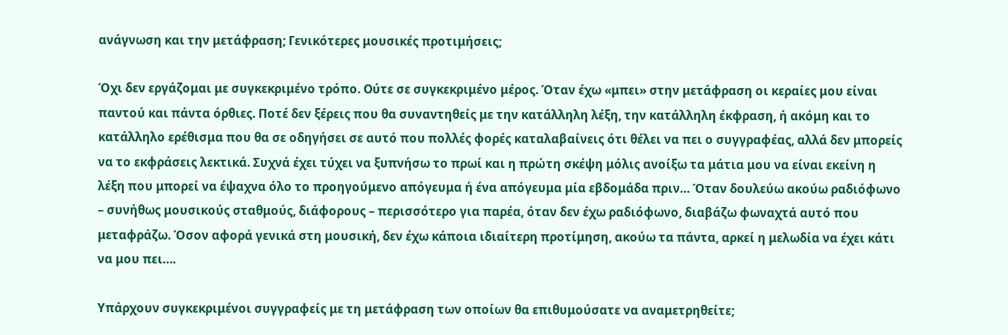ανάγνωση και την μετάφραση; Γενικότερες μουσικές προτιμήσεις;

Όχι δεν εργάζομαι με συγκεκριμένο τρόπο. Ούτε σε συγκεκριμένο μέρος. Όταν έχω «μπει» στην μετάφραση οι κεραίες μου είναι παντού και πάντα όρθιες. Ποτέ δεν ξέρεις που θα συναντηθείς με την κατάλληλη λέξη, την κατάλληλη έκφραση, ή ακόμη και το κατάλληλο ερέθισμα που θα σε οδηγήσει σε αυτό που πολλές φορές καταλαβαίνεις ότι θέλει να πει ο συγγραφέας, αλλά δεν μπορείς να το εκφράσεις λεκτικά. Συχνά έχει τύχει να ξυπνήσω το πρωί και η πρώτη σκέψη μόλις ανοίξω τα μάτια μου να είναι εκείνη η λέξη που μπορεί να έψαχνα όλο το προηγούμενο απόγευμα ή ένα απόγευμα μία εβδομάδα πριν… Όταν δουλεύω ακούω ραδιόφωνο – συνήθως μουσικούς σταθμούς, διάφορους – περισσότερο για παρέα, όταν δεν έχω ραδιόφωνο, διαβάζω φωναχτά αυτό που μεταφράζω. Όσον αφορά γενικά στη μουσική, δεν έχω κάποια ιδιαίτερη προτίμηση, ακούω τα πάντα, αρκεί η μελωδία να έχει κάτι να μου πει….

Υπάρχουν συγκεκριμένοι συγγραφείς με τη μετάφραση των οποίων θα επιθυμούσατε να αναμετρηθείτε;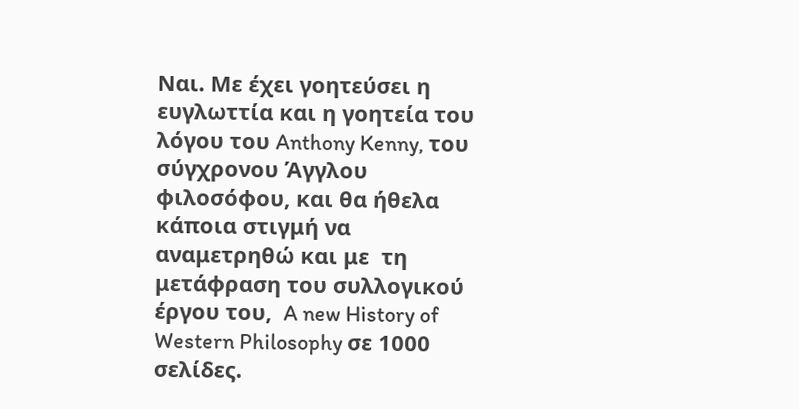Ναι. Με έχει γοητεύσει η ευγλωττία και η γοητεία του λόγου του Anthony Kenny, του σύγχρονου Άγγλου φιλοσόφου, και θα ήθελα κάποια στιγμή να αναμετρηθώ και με  τη μετάφραση του συλλογικού έργου του,  A new History of Western Philosophy σε 1000 σελίδες.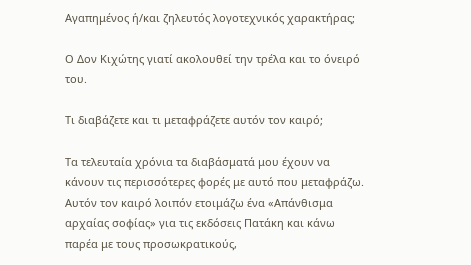Αγαπημένος ή/και ζηλευτός λογοτεχνικός χαρακτήρας;

Ο Δον Κιχώτης γιατί ακολουθεί την τρέλα και το όνειρό του.

Τι διαβάζετε και τι μεταφράζετε αυτόν τον καιρό;

Τα τελευταία χρόνια τα διαβάσματά μου έχουν να κάνουν τις περισσότερες φορές με αυτό που μεταφράζω. Αυτόν τον καιρό λοιπόν ετοιμάζω ένα «Απάνθισμα αρχαίας σοφίας» για τις εκδόσεις Πατάκη και κάνω παρέα με τους προσωκρατικούς,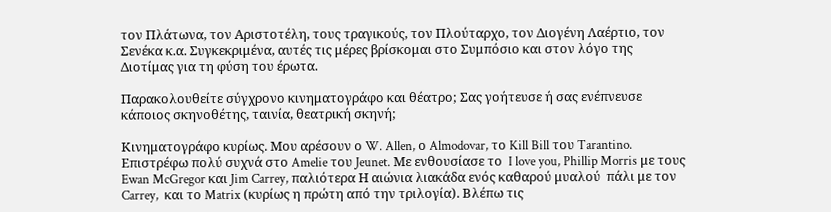τον Πλάτωνα, τον Αριστοτέλη, τους τραγικούς, τον Πλούταρχο, τον Διογένη Λαέρτιο, τον Σενέκα κ.α. Συγκεκριμένα, αυτές τις μέρες βρίσκομαι στo Συμπόσιο και στον λόγο της Διοτίμας για τη φύση του έρωτα.

Παρακολουθείτε σύγχρονο κινηματογράφο και θέατρο; Σας γοήτευσε ή σας ενέπνευσε κάποιος σκηνοθέτης, ταινία, θεατρική σκηνή;

Κινηματογράφο κυρίως. Μου αρέσουν ο W. Allen, ο Almodovar, το Kill Bill του Tarantino. Επιστρέφω πολύ συχνά στο Amelie του Jeunet. Με ενθουσίασε το  I love you, Phillip Morris με τους Ewan McGregor και Jim Carrey, παλιότερα Η αιώνια λιακάδα ενός καθαρού μυαλού  πάλι με τον Carrey,  και το Matrix (κυρίως η πρώτη από την τριλογία). Βλέπω τις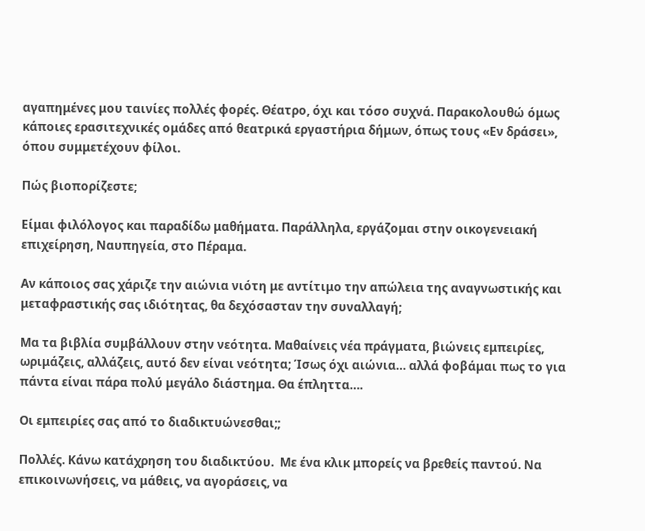αγαπημένες μου ταινίες πολλές φορές. Θέατρο, όχι και τόσο συχνά. Παρακολουθώ όμως κάποιες ερασιτεχνικές ομάδες από θεατρικά εργαστήρια δήμων, όπως τους «Εν δράσει», όπου συμμετέχουν φίλοι.

Πώς βιοπορίζεστε;

Είμαι φιλόλογος και παραδίδω μαθήματα. Παράλληλα, εργάζομαι στην οικογενειακή επιχείρηση, Ναυπηγεία, στο Πέραμα.

Αν κάποιος σας χάριζε την αιώνια νιότη με αντίτιμο την απώλεια της αναγνωστικής και μεταφραστικής σας ιδιότητας, θα δεχόσασταν την συναλλαγή;

Μα τα βιβλία συμβάλλουν στην νεότητα. Μαθαίνεις νέα πράγματα, βιώνεις εμπειρίες, ωριμάζεις, αλλάζεις, αυτό δεν είναι νεότητα; Ίσως όχι αιώνια… αλλά φοβάμαι πως το για πάντα είναι πάρα πολύ μεγάλο διάστημα. Θα έπληττα….

Οι εμπειρίες σας από το διαδικτυώνεσθαι;;

Πολλές. Κάνω κατάχρηση του διαδικτύου.  Με ένα κλικ μπορείς να βρεθείς παντού. Να επικοινωνήσεις, να μάθεις, να αγοράσεις, να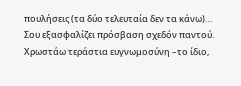πουλήσεις (τα δύο τελευταία δεν τα κάνω)… Σου εξασφαλίζει πρόσβαση σχεδόν παντού. Χρωστάω τεράστια ευγνωμοσύνη –το ίδιο,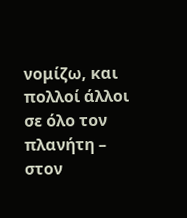νομίζω, και πολλοί άλλοι σε όλο τον πλανήτη – στον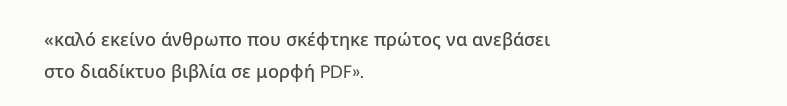«καλό εκείνο άνθρωπο που σκέφτηκε πρώτος να ανεβάσει στο διαδίκτυο βιβλία σε μορφή PDF».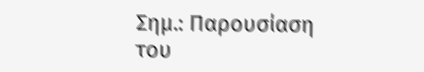Σημ.: Παρουσίαση του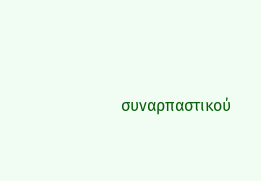συναρπαστικού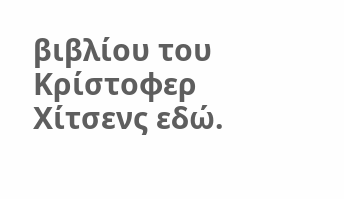βιβλίου του Κρίστοφερ Χίτσενς εδώ.